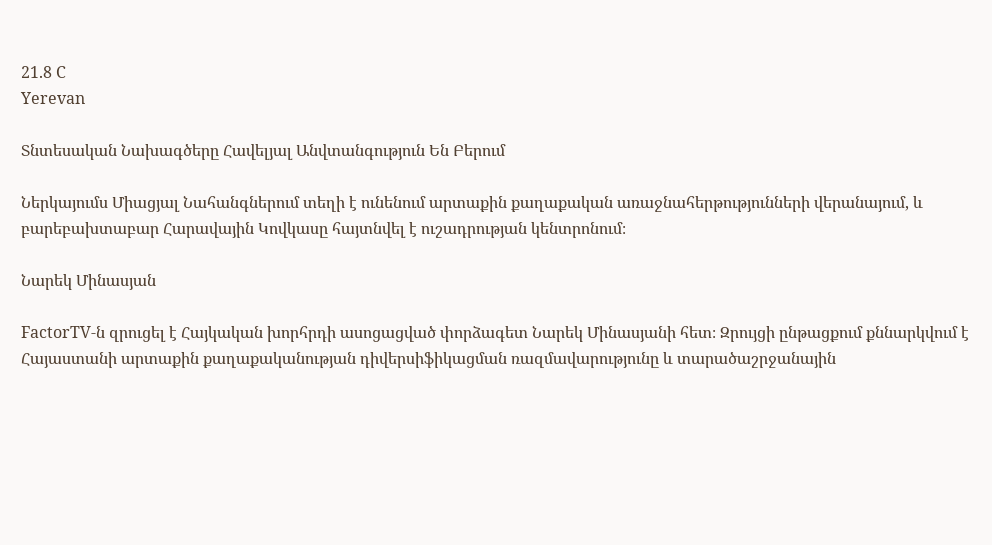21.8 C
Yerevan

Տնտեսական Նախագծերը Հավելյալ Անվտանգություն Են Բերում

Ներկայումս Միացյալ Նահանգներում տեղի է ունենում արտաքին քաղաքական առաջնահերթությունների վերանայում, և բարեբախտաբար Հարավային Կովկասը հայտնվել է ուշադրության կենտրոնում։

Նարեկ Մինասյան

FactorTV‑ն զրուցել է Հայկական խորհրդի ասոցացված փորձագետ Նարեկ Մինասյանի հետ։ Զրույցի ընթացքում քննարկվում է Հայաստանի արտաքին քաղաքականության դիվերսիֆիկացման ռազմավարությունը և տարածաշրջանային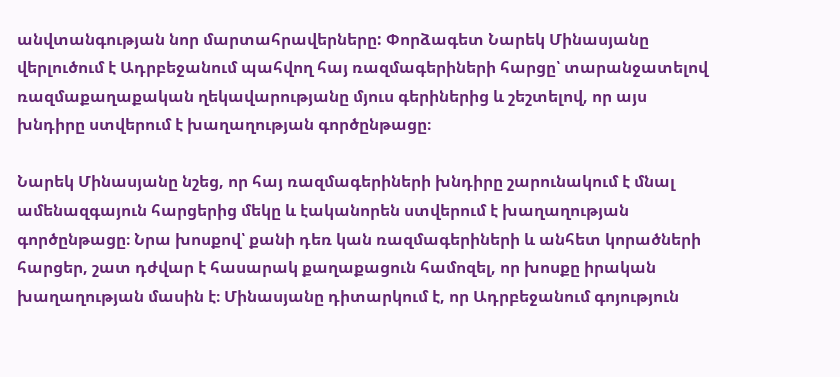անվտանգության նոր մարտահրավերները: Փորձագետ Նարեկ Մինասյանը վերլուծում է Ադրբեջանում պահվող հայ ռազմագերիների հարցը՝ տարանջատելով ռազմաքաղաքական ղեկավարությանը մյուս գերիներից և շեշտելով, որ այս խնդիրը ստվերում է խաղաղության գործընթացը։

Նարեկ Մինասյանը նշեց, որ հայ ռազմագերիների խնդիրը շարունակում է մնալ ամենազգայուն հարցերից մեկը և էականորեն ստվերում է խաղաղության գործընթացը։ Նրա խոսքով՝ քանի դեռ կան ռազմագերիների և անհետ կորածների հարցեր, շատ դժվար է հասարակ քաղաքացուն համոզել, որ խոսքը իրական խաղաղության մասին է։ Մինասյանը դիտարկում է, որ Ադրբեջանում գոյություն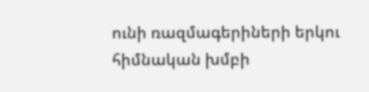ունի ռազմագերիների երկու հիմնական խմբի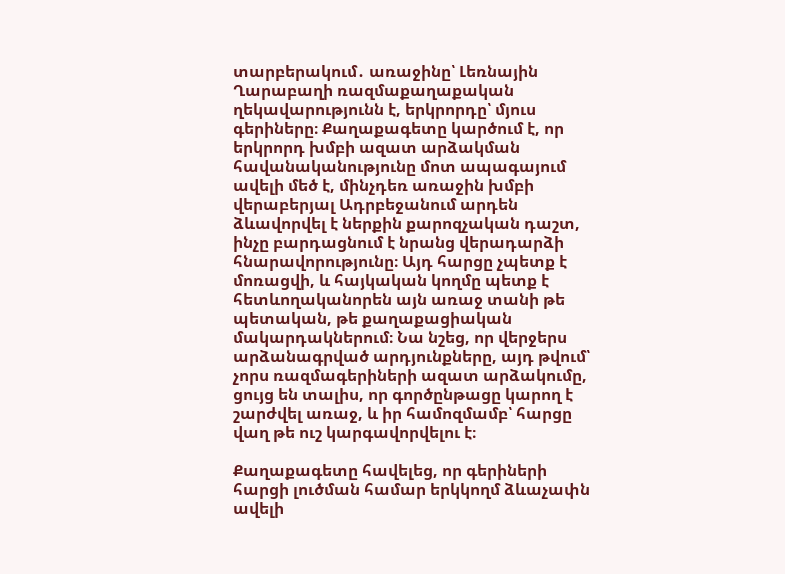տարբերակում․ առաջինը՝ Լեռնային Ղարաբաղի ռազմաքաղաքական ղեկավարությունն է, երկրորդը՝ մյուս գերիները։ Քաղաքագետը կարծում է, որ երկրորդ խմբի ազատ արձակման հավանականությունը մոտ ապագայում ավելի մեծ է, մինչդեռ առաջին խմբի վերաբերյալ Ադրբեջանում արդեն ձևավորվել է ներքին քարոզչական դաշտ, ինչը բարդացնում է նրանց վերադարձի հնարավորությունը։ Այդ հարցը չպետք է մոռացվի, և հայկական կողմը պետք է հետևողականորեն այն առաջ տանի թե պետական, թե քաղաքացիական մակարդակներում։ Նա նշեց, որ վերջերս արձանագրված արդյունքները, այդ թվում՝ չորս ռազմագերիների ազատ արձակումը, ցույց են տալիս, որ գործընթացը կարող է շարժվել առաջ, և իր համոզմամբ՝ հարցը վաղ թե ուշ կարգավորվելու է։

Քաղաքագետը հավելեց, որ գերիների հարցի լուծման համար երկկողմ ձևաչափն ավելի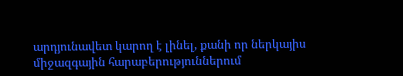արդյունավետ կարող է լինել, քանի որ ներկայիս միջազգային հարաբերություններում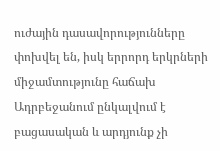ուժային դասավորությունները փոխվել են, իսկ երրորդ երկրների միջամտությունը հաճախ Ադրբեջանում ընկալվում է բացասական և արդյունք չի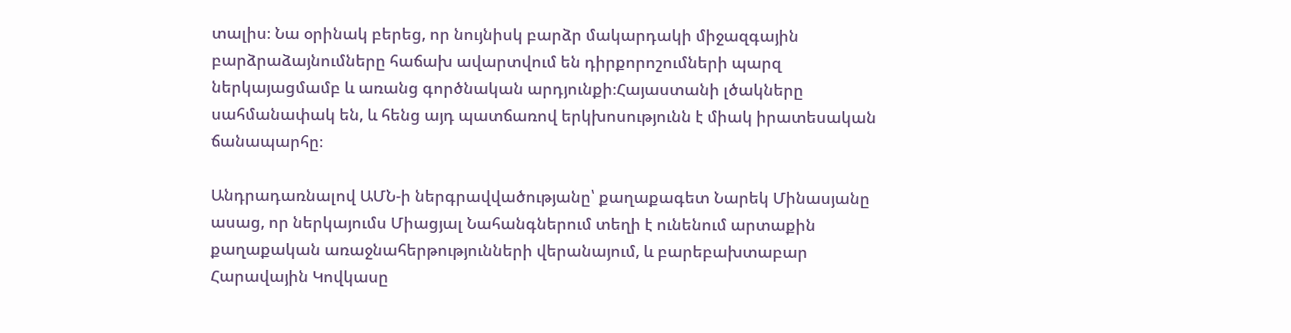տալիս։ Նա օրինակ բերեց, որ նույնիսկ բարձր մակարդակի միջազգային բարձրաձայնումները հաճախ ավարտվում են դիրքորոշումների պարզ ներկայացմամբ և առանց գործնական արդյունքի։Հայաստանի լծակները սահմանափակ են, և հենց այդ պատճառով երկխոսությունն է միակ իրատեսական ճանապարհը։

Անդրադառնալով ԱՄՆ‑ի ներգրավվածությանը՝ քաղաքագետ Նարեկ Մինասյանը ասաց, որ ներկայումս Միացյալ Նահանգներում տեղի է ունենում արտաքին քաղաքական առաջնահերթությունների վերանայում, և բարեբախտաբար Հարավային Կովկասը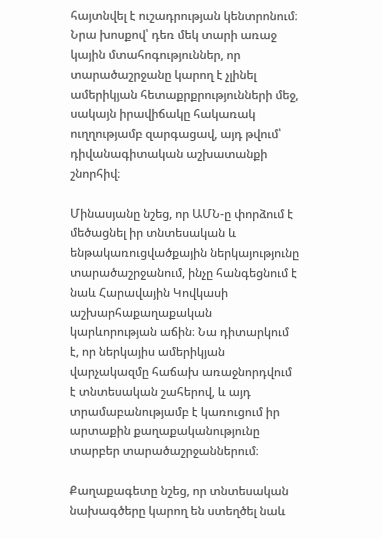հայտնվել է ուշադրության կենտրոնում։ Նրա խոսքով՝ դեռ մեկ տարի առաջ կային մտահոգություններ, որ տարածաշրջանը կարող է չլինել ամերիկյան հետաքրքրությունների մեջ, սակայն իրավիճակը հակառակ ուղղությամբ զարգացավ, այդ թվում՝ դիվանագիտական աշխատանքի շնորհիվ։

Մինասյանը նշեց, որ ԱՄՆ‑ը փորձում է մեծացնել իր տնտեսական և ենթակառուցվածքային ներկայությունը տարածաշրջանում, ինչը հանգեցնում է նաև Հարավային Կովկասի աշխարհաքաղաքական կարևորության աճին։ Նա դիտարկում է, որ ներկայիս ամերիկյան վարչակազմը հաճախ առաջնորդվում է տնտեսական շահերով, և այդ տրամաբանությամբ է կառուցում իր արտաքին քաղաքականությունը տարբեր տարածաշրջաններում։

Քաղաքագետը նշեց, որ տնտեսական նախագծերը կարող են ստեղծել նաև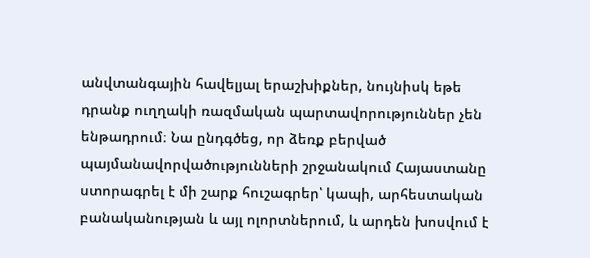անվտանգային հավելյալ երաշխիքներ, նույնիսկ եթե դրանք ուղղակի ռազմական պարտավորություններ չեն ենթադրում։ Նա ընդգծեց, որ ձեռք բերված պայմանավորվածությունների շրջանակում Հայաստանը ստորագրել է մի շարք հուշագրեր՝ կապի, արհեստական բանականության և այլ ոլորտներում, և արդեն խոսվում է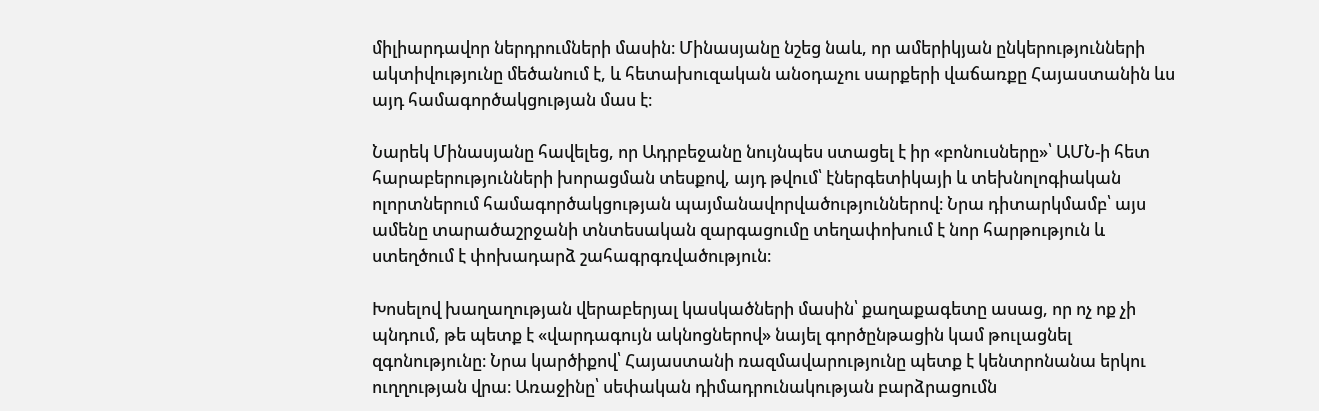միլիարդավոր ներդրումների մասին։ Մինասյանը նշեց նաև, որ ամերիկյան ընկերությունների ակտիվությունը մեծանում է, և հետախուզական անօդաչու սարքերի վաճառքը Հայաստանին ևս այդ համագործակցության մաս է։

Նարեկ Մինասյանը հավելեց, որ Ադրբեջանը նույնպես ստացել է իր «բոնուսները»՝ ԱՄՆ‑ի հետ հարաբերությունների խորացման տեսքով, այդ թվում՝ էներգետիկայի և տեխնոլոգիական ոլորտներում համագործակցության պայմանավորվածություններով։ Նրա դիտարկմամբ՝ այս ամենը տարածաշրջանի տնտեսական զարգացումը տեղափոխում է նոր հարթություն և ստեղծում է փոխադարձ շահագրգռվածություն։

Խոսելով խաղաղության վերաբերյալ կասկածների մասին՝ քաղաքագետը ասաց, որ ոչ ոք չի պնդում, թե պետք է «վարդագույն ակնոցներով» նայել գործընթացին կամ թուլացնել զգոնությունը։ Նրա կարծիքով՝ Հայաստանի ռազմավարությունը պետք է կենտրոնանա երկու ուղղության վրա։ Առաջինը՝ սեփական դիմադրունակության բարձրացումն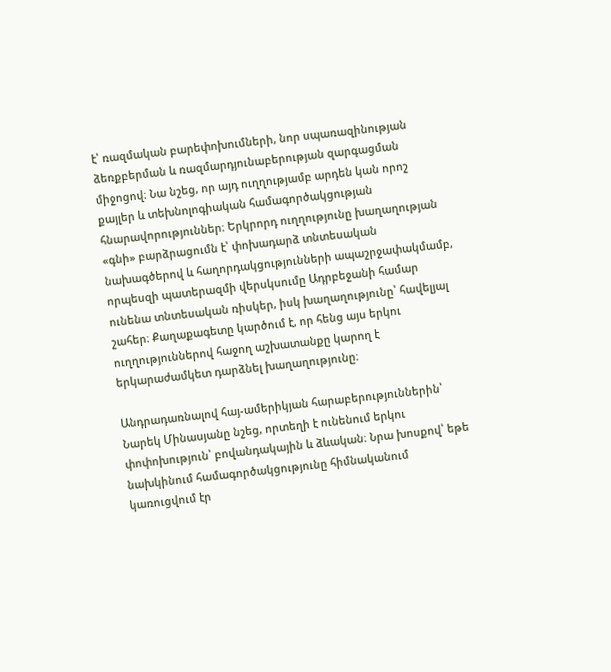է՝ ռազմական բարեփոխումների, նոր սպառազինության ձեռքբերման և ռազմարդյունաբերության զարգացման միջոցով։ Նա նշեց, որ այդ ուղղությամբ արդեն կան որոշ քայլեր և տեխնոլոգիական համագործակցության հնարավորություններ։ Երկրորդ ուղղությունը խաղաղության «գնի» բարձրացումն է՝ փոխադարձ տնտեսական նախագծերով և հաղորդակցությունների ապաշրջափակմամբ, որպեսզի պատերազմի վերսկսումը Ադրբեջանի համար ունենա տնտեսական ռիսկեր, իսկ խաղաղությունը՝ հավելյալ շահեր։ Քաղաքագետը կարծում է, որ հենց այս երկու ուղղություններով հաջող աշխատանքը կարող է երկարաժամկետ դարձնել խաղաղությունը։

Անդրադառնալով հայ-ամերիկյան հարաբերություններին՝ Նարեկ Մինասյանը նշեց, որտեղի է ունենում երկու փոփոխություն՝ բովանդակային և ձևական։ Նրա խոսքով՝ եթե նախկինում համագործակցությունը հիմնականում կառուցվում էր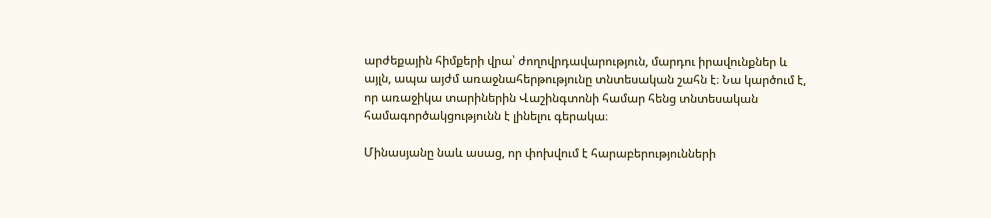արժեքային հիմքերի վրա՝ ժողովրդավարություն, մարդու իրավունքներ և այլն, ապա այժմ առաջնահերթությունը տնտեսական շահն է։ Նա կարծում է, որ առաջիկա տարիներին Վաշինգտոնի համար հենց տնտեսական համագործակցությունն է լինելու գերակա։

Մինասյանը նաև ասաց, որ փոխվում է հարաբերությունների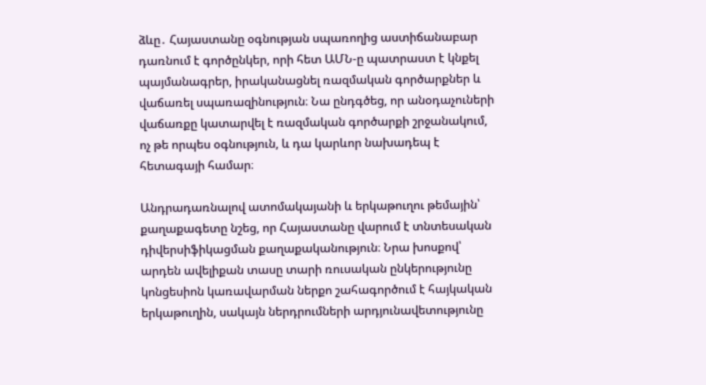ձևը․ Հայաստանը օգնության սպառողից աստիճանաբար դառնում է գործընկեր, որի հետ ԱՄՆ‑ը պատրաստ է կնքել պայմանագրեր, իրականացնել ռազմական գործարքներ և վաճառել սպառազինություն։ Նա ընդգծեց, որ անօդաչուների վաճառքը կատարվել է ռազմական գործարքի շրջանակում, ոչ թե որպես օգնություն, և դա կարևոր նախադեպ է հետագայի համար։

Անդրադառնալով ատոմակայանի և երկաթուղու թեմային՝ քաղաքագետը նշեց, որ Հայաստանը վարում է տնտեսական դիվերսիֆիկացման քաղաքականություն։ Նրա խոսքով՝ արդեն ավելիքան տասը տարի ռուսական ընկերությունը կոնցեսիոն կառավարման ներքո շահագործում է հայկական երկաթուղին, սակայն ներդրումների արդյունավետությունը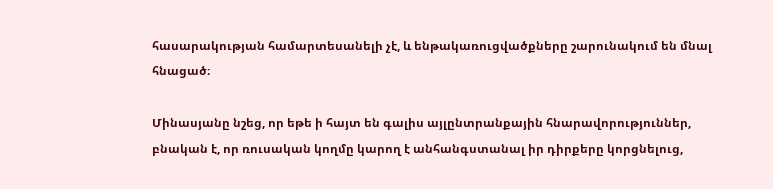հասարակության համարտեսանելի չէ, և ենթակառուցվածքները շարունակում են մնալ հնացած։

Մինասյանը նշեց, որ եթե ի հայտ են գալիս այլընտրանքային հնարավորություններ, բնական է, որ ռուսական կողմը կարող է անհանգստանալ իր դիրքերը կորցնելուց,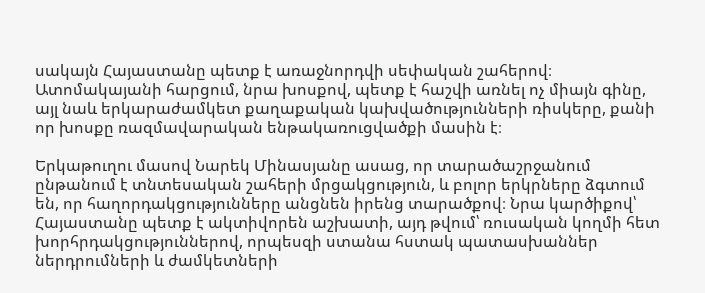սակայն Հայաստանը պետք է առաջնորդվի սեփական շահերով։ Ատոմակայանի հարցում, նրա խոսքով, պետք է հաշվի առնել ոչ միայն գինը, այլ նաև երկարաժամկետ քաղաքական կախվածությունների ռիսկերը, քանի որ խոսքը ռազմավարական ենթակառուցվածքի մասին է։

Երկաթուղու մասով Նարեկ Մինասյանը ասաց, որ տարածաշրջանում ընթանում է տնտեսական շահերի մրցակցություն, և բոլոր երկրները ձգտում են, որ հաղորդակցությունները անցնեն իրենց տարածքով։ Նրա կարծիքով՝ Հայաստանը պետք է ակտիվորեն աշխատի, այդ թվում՝ ռուսական կողմի հետ խորհրդակցություններով, որպեսզի ստանա հստակ պատասխաններ ներդրումների և ժամկետների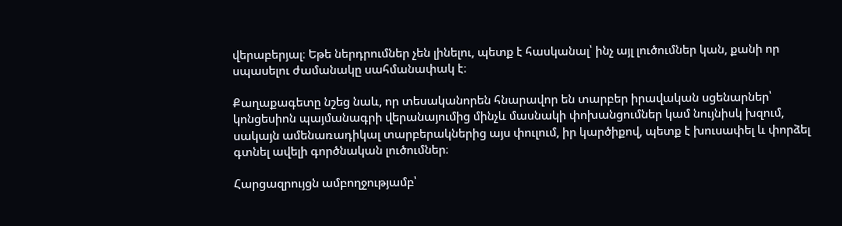վերաբերյալ։ Եթե ներդրումներ չեն լինելու, պետք է հասկանալ՝ ինչ այլ լուծումներ կան, քանի որ սպասելու ժամանակը սահմանափակ է։

Քաղաքագետը նշեց նաև, որ տեսականորեն հնարավոր են տարբեր իրավական սցենարներ՝ կոնցեսիոն պայմանագրի վերանայումից մինչև մասնակի փոխանցումներ կամ նույնիսկ խզում, սակայն ամենառադիկալ տարբերակներից այս փուլում, իր կարծիքով, պետք է խուսափել և փորձել գտնել ավելի գործնական լուծումներ։

Հարցազրույցն ամբողջությամբ՝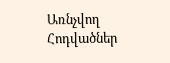Առնչվող Հոդվածներ